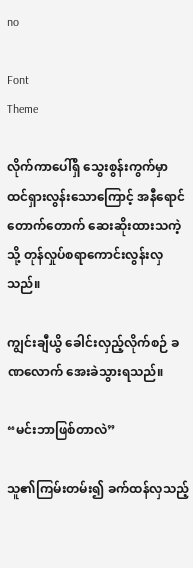no

Font
Theme

လိုက်ကာပေါ်ရှိ သွေးစွန်းကွက်မှာ ထင်ရှားလွန်းသောကြောင့် အနီရောင်တောက်တောက် ဆေးဆိုးထားသကဲ့သို့ တုန်လှုပ်စရာကောင်းလွန်းလှသည်။

ကျွင်းချီယွိ ခေါင်းလှည့်လိုက်စဉ် ခဏလောက် အေးခဲသွားရသည်။

“မင်းဘာဖြစ်တာလဲ”

သူ၏ကြမ်းတမ်း၍ ခက်ထန်လှသည့်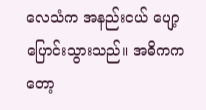လေသံက အနည်းငယ် ပျော့ပြောင်းသွားသည်။ အဓိကကတော့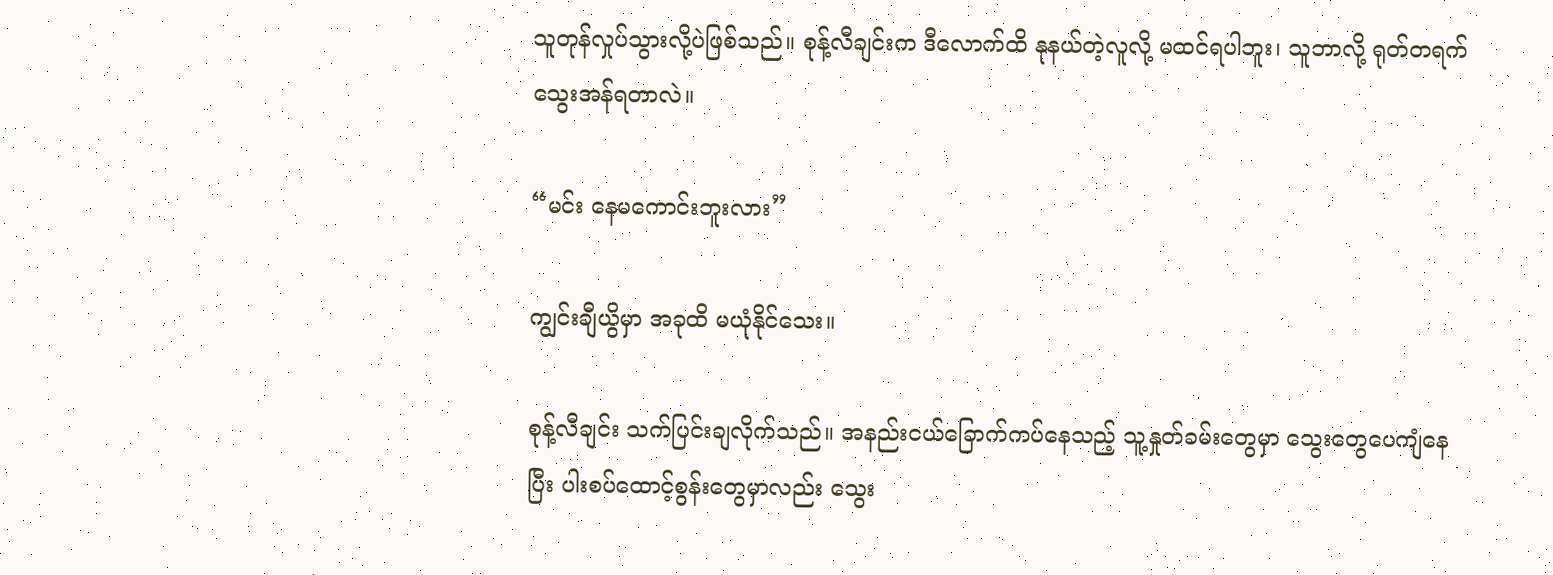သူတုန်လှုပ်သွားလို့ပဲဖြစ်သည်။ စုန့်လီချင်းက ဒီလောက်ထိ နုနယ်တဲ့လူလို့ မထင်ရပါဘူး၊ သူဘာလို့ ရုတ်တရက် သွေးအန်ရတာလဲ။

“မင်း နေမကောင်းဘူးလား”

ကျွင်းချီယွိမှာ အခုထိ မယုံနိုင်သေး။

စုန့်လီချင်း သက်ပြင်းချလိုက်သည်။ အနည်းငယ်ခြောက်ကပ်နေသည့် သူ့နှုတ်ခမ်းတွေမှာ သွေးတွေပေကျံနေပြီး ပါးစပ်ထောင့်စွန်းတွေမှာလည်း သွေး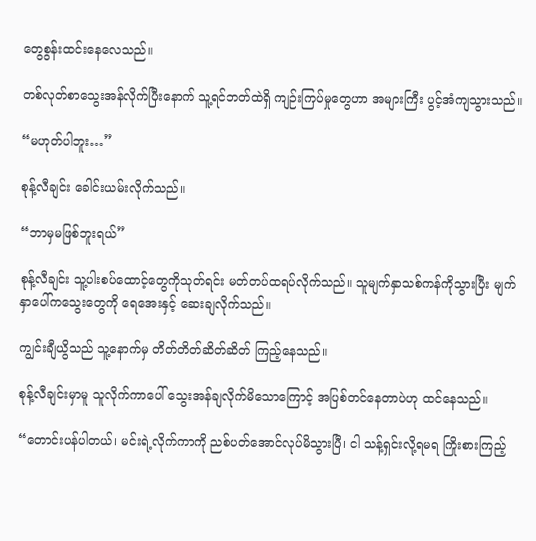တွေစွန်းထင်းနေလေသည်။

တစ်လုတ်စာသွေးအန်လိုက်ပြီးနောက် သူ့ရင်ဘတ်ထဲရှိ ကျဉ်းကြပ်မှုတွေဟာ အများကြီး ပွင့်အံကျသွားသည်။

“မဟုတ်ပါဘူး…”

စုန့်လီချင်း ခေါင်းယမ်းလိုက်သည်။

“ဘာမှမဖြစ်ဘူးရယ်”

စုန့်လီချင်း သူ့ပါးစပ်ထောင့်တွေကိုသုတ်ရင်း မတ်တပ်ထရပ်လိုက်သည်။ သူမျက်နှာသစ်ကန်ကိုသွားပြီး မျက်နှာပေါ်ကသွေးတွေကို ရေအေးနှင့် ဆေးချလိုက်သည်။

ကျွင်းချီယွိသည် သူ့နောက်မှ တိတ်တိတ်ဆိတ်ဆိတ် ကြည့်နေသည်။

စုန့်လီချင်းမှာမူ သူလိုက်ကာပေါ် သွေးအန်ချလိုက်မိသောကြောင့် အပြစ်တင်နေတာပဲဟု ထင်နေသည်။

“တောင်းပန်ပါတယ်၊ မင်းရဲ့လိုက်ကာကို ညစ်ပတ်အောင်လုပ်မိသွားပြီ၊ ငါ သန့်ရှင်းလို့ရမရ ကြိုးစားကြည့်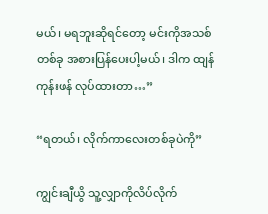မယ်၊ မရဘူးဆိုရင်တော့ မင်းကိုအသစ်တစ်ခု အစားပြန်ပေးပါ့မယ်၊ ဒါက ထျန်ကုန်းဖန် လုပ်ထားတာ…”

“ရတယ်၊ လိုက်ကာလေးတစ်ခုပဲကို”

ကျွင်းချီယွိ သူ့လျှာကိုလိပ်လိုက်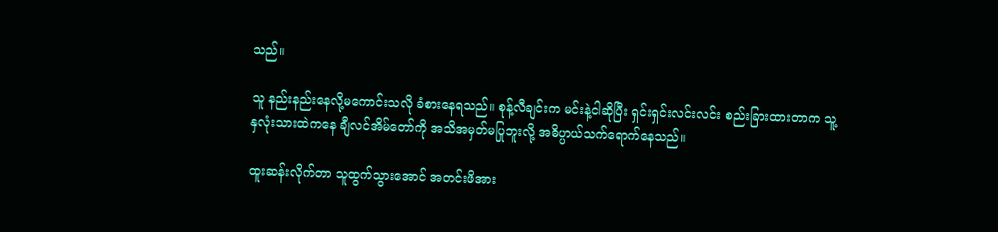သည်။

သူ နည်းနည်းနေလို့မကောင်းသလို ခံစားနေရသည်။ စုန့်လီချင်းက မင်းနဲ့ငါဆိုပြီး ရှင်းရှင်းလင်းလင်း စည်းခြားထားတာက သူ့နှလုံးသားထဲကနေ ချီလင်အိမ်တော်ကို အသိအမှတ်မပြုဘူးလို့ အဓိပ္ပာယ်သက်ရောက်နေသည်။

ထူးဆန်းလိုက်တာ သူထွက်သွားအောင် အတင်းဖိအား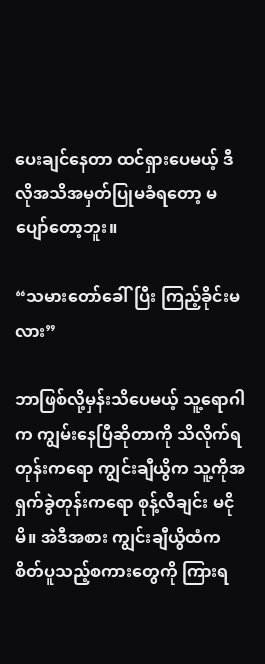ပေးချင်နေတာ ထင်ရှားပေမယ့် ဒီလိုအသိအမှတ်ပြုမခံရတော့ မပျော်တော့ဘူး။

“သမားတော်ခေါ်ပြီး ကြည့်ခိုင်းမလား”

ဘာဖြစ်လို့မှန်းသိပေမယ့် သူ့ရောဂါက ကျွမ်းနေပြီဆိုတာကို သိလိုက်ရတုန်းကရော ကျွင်းချီယွိက သူ့ကိုအရှက်ခွဲတုန်းကရော စုန့်လီချင်း မငိုမိ။ အဲဒီအစား ကျွင်းချီယွိထံက စိတ်ပူသည့်စကားတွေကို ကြားရ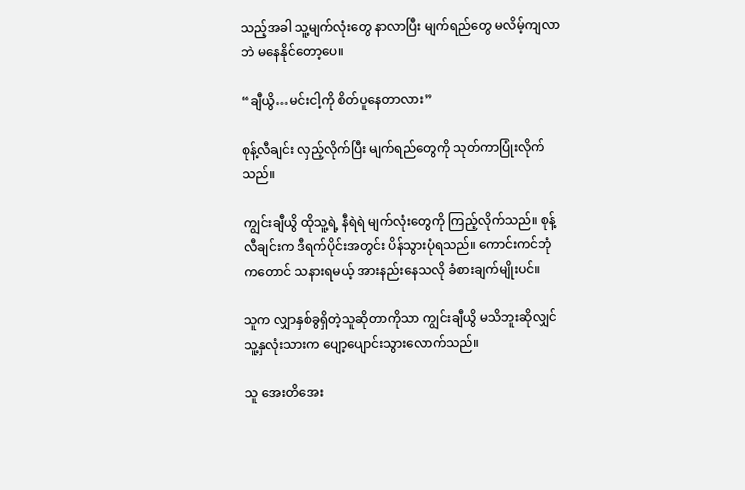သည့်အခါ သူ့မျက်လုံးတွေ နာလာပြီး မျက်ရည်တွေ မလိမ့်ကျလာဘဲ မနေနိုင်တော့ပေ။

“ချီယွိ…မင်းငါ့ကို စိတ်ပူနေတာလား”

စုန့်လီချင်း လှည့်လိုက်ပြီး မျက်ရည်တွေကို သုတ်ကာပြုံးလိုက်သည်။

ကျွင်းချီယွိ ထိုသူ့ရဲ့ နီရဲရဲ မျက်လုံးတွေကို ကြည့်လိုက်သည်။ စုန့်လီချင်းက ဒီရက်ပိုင်းအတွင်း ပိန်သွားပုံရသည်။ ကောင်းကင်ဘုံကတောင် သနားရမယ့် အားနည်းနေသလို ခံစားချက်မျိုးပင်။

သူက လျှာနှစ်ခွရှိတဲ့သူဆိုတာကိုသာ ကျွင်းချီယွိ မသိဘူးဆိုလျှင် သူ့နှလုံးသားက ပျော့ပျောင်းသွားလောက်သည်။

သူ အေးတိအေး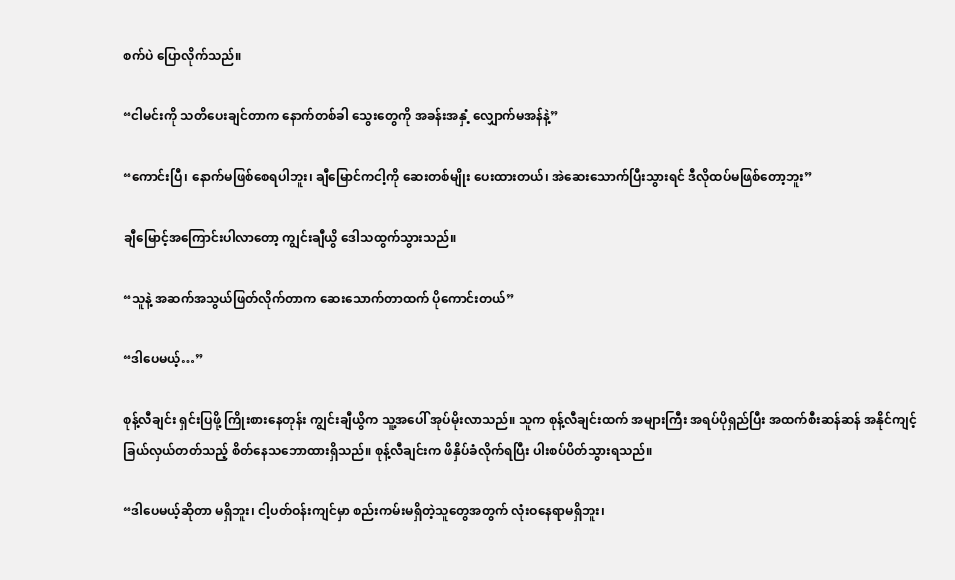စက်ပဲ ပြောလိုက်သည်။

“ငါမင်းကို သတိပေးချင်တာက နောက်တစ်ခါ သွေးတွေကို အခန်းအနှံ့ လျှောက်မအန်နဲ့”

“ကောင်းပြီ၊ နောက်မဖြစ်စေရပါဘူး၊ ချီမြောင်ကငါ့ကို ဆေးတစ်မျိုး ပေးထားတယ်၊ အဲဆေးသောက်ပြီးသွားရင် ဒီလိုထပ်မဖြစ်တော့ဘူး”

ချီမြောင့်အကြောင်းပါလာ‌တော့ ကျွင်းချီယွိ ဒေါသထွက်သွားသည်။

“သူနဲ့ အဆက်အသွယ်ဖြတ်လိုက်တာက ဆေးသောက်တာထက် ပိုကောင်းတယ်”

“ဒါပေမယ့်…”

စုန့်လီချင်း ရှင်းပြဖို့ ကြိုးစားနေတုန်း ကျွင်းချီယွိက သူ့အပေါ် အုပ်မိုးလာသည်။ သူက စုန့်လီချင်းထက် အများကြီး အရပ်ပိုရှည်ပြီး အထက်စီးဆန်ဆန် အနိုင်ကျင့်ခြယ်လှယ်တတ်သည့် စိတ်နေသဘောထားရှိသည်။ စုန့်လီချင်းက ဖိနှိပ်ခံလိုက်ရပြီး ပါးစပ်ပိတ်သွားရသည်။

“ဒါပေမယ့်ဆိုတာ မရှိဘူး၊ ငါ့ပတ်ဝန်းကျင်မှာ စည်းကမ်းမရှိတဲ့သူတွေအတွက် လုံးဝနေရာမရှိဘူး၊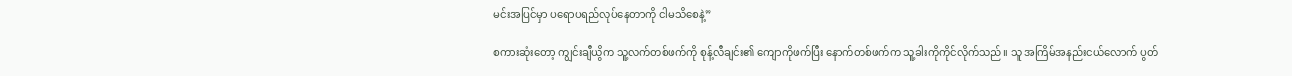မင်းအပြင်မှာ ပရောပရည်လုပ်နေတာကို ငါမသိစေနဲ့”

စကားဆုံးတော့ ကျွင်းချီယွိက သူ့လက်တစ်ဖက်ကို စုန့်လီချင်း၏ ကျောကိုဖက်ပြီး နောက်တစ်ဖက်က သူ့ခါးကိုကိုင်လိုက်သည်။ သူ အကြိမ်အနည်းငယ်လောက် ပွတ်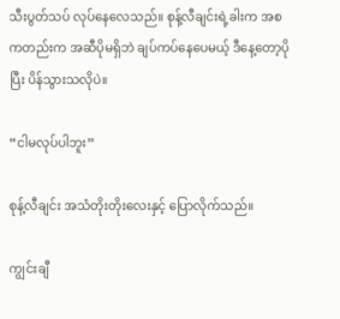သီးပွတ်သပ် လုပ်နေလေသည်။ စုန့်လီချင်းရဲ့ခါးက အစကတည်းက အဆီပိုမရှိဘဲ ချပ်ကပ်နေပေမယ့် ဒီနေ့တော့ပိုပြီး ပိန်သွားသလိုပဲ။

“ငါမလုပ်ပါဘူး”

စုန့်လီချင်း အသံတိုးတိုးလေးနှင့် ပြောလိုက်သည်။

ကျွင်းချီ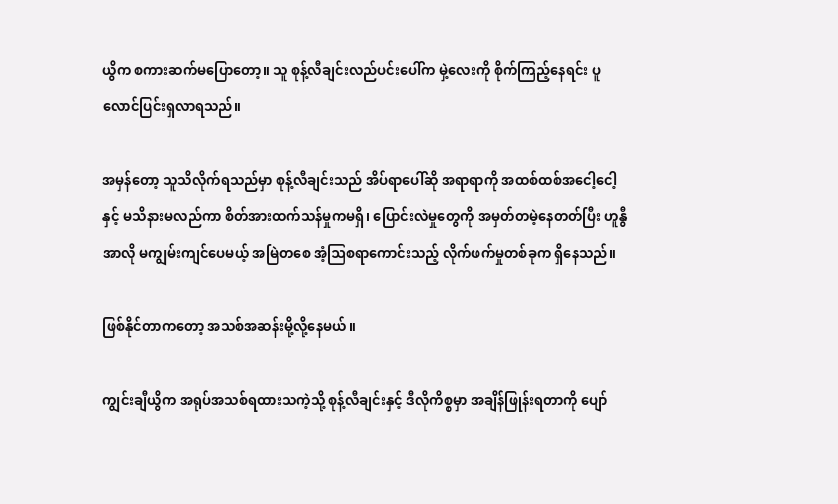ယွိက စကားဆက်မပြောတော့။ သူ စုန့်လီချင်းလည်ပင်းပေါ်က မှဲ့လေးကို စိုက်ကြည့်နေရင်း ပူလောင်ပြင်းရှလာရသည်။

အမှန်တော့ သူသိလိုက်ရသည်မှာ စုန့်လီချင်းသည် အိပ်ရာပေါ်ဆို အရာရာကို အထစ်ထစ်အငေါ့ငေါ့နှင့် မသိနားမလည်ကာ စိတ်အားထက်သန်မှုကမရှိ၊ ပြောင်းလဲမှုတွေကို အမှတ်တမဲ့နေတတ်ပြီး ဟူနွီအာလို မကျွမ်းကျင်ပေမယ့် အမြဲတစေ အံ့ဩစရာကောင်းသည့် လိုက်ဖက်မှုတစ်ခုက ရှိနေသည်။

ဖြစ်နိုင်တာကတော့ အသစ်အဆန်းမို့လို့နေမယ်။

ကျွင်းချီယွိက အရုပ်အသစ်ရထားသကဲ့သို့ စုန့်လီချင်းနှင့် ဒီလိုကိစ္စမှာ အချိန်ဖြုန်းရတာကို ပျော်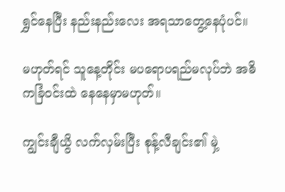ရွှင်နေပြီး နည်းနည်းလေး အရသာတွေ့နေပုံပင်။

မဟုတ်ရင် သူနေ့တိုင်း မပရောပရည်မလုပ်ဘဲ အဓိကခြံဝင်းထဲ နေနေမှာမဟုတ်။

ကျွင်းချီယွိ လက်လှမ်းပြီး စုန့်လီချင်း၏ မှဲ့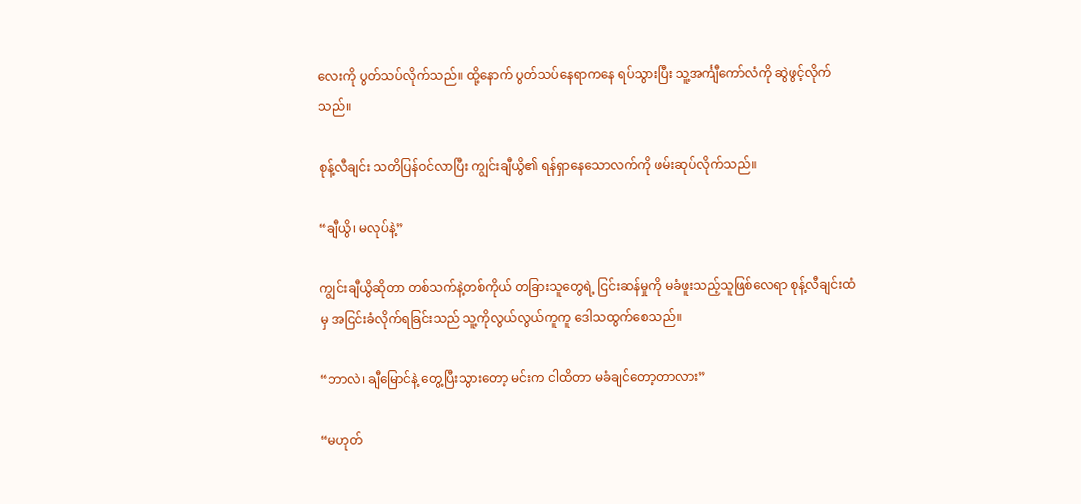လေးကို ပွတ်သပ်လိုက်သည်။ ထို့နောက် ပွတ်သပ်နေရာကနေ ရပ်သွားပြီး သူ့အင်္ကျီကော်လံကို ဆွဲဖွင့်လိုက်သည်။

စုန့်လီချင်း သတိပြန်ဝင်လာပြီး ကျွင်းချီယွိ၏ ရန်ရှာ‌နေသောလက်ကို ဖမ်းဆုပ်လိုက်သည်။

“ချီယွိ၊ မလုပ်နဲ့”

ကျွင်းချီယွိဆိုတာ တစ်သက်နဲ့တစ်ကိုယ် တခြားသူတွေရဲ့ ငြင်းဆန်မှုကို မခံဖူးသည့်သူဖြစ်လေရာ စုန့်လီချင်းထံမှ အငြင်းခံလိုက်ရခြင်းသည် သူ့ကိုလွယ်လွယ်ကူကူ ဒေါသထွက်စေသည်။

“ဘာလဲ၊ ချီမြောင်နဲ့ တွေ့ပြီးသွားတော့ မင်းက ငါထိတာ မခံချင်တော့တာလား”

“မဟုတ်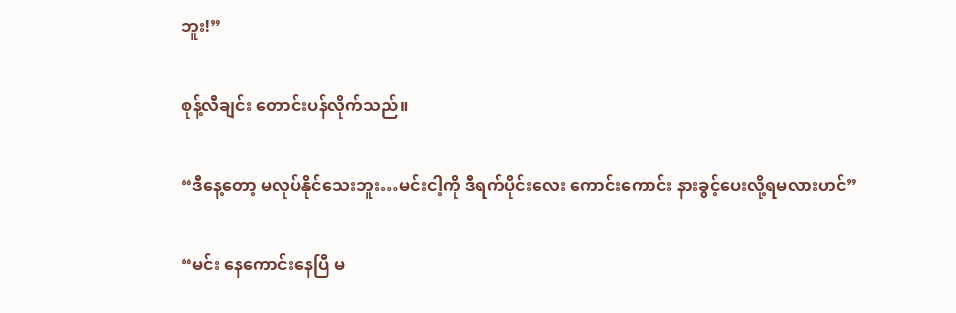ဘူး!”

စုန့်လီချင်း တောင်းပန်လိုက်သည်။

“ဒီနေ့တော့ မလုပ်နိုင်သေးဘူး…မင်းငါ့ကို ဒီရက်ပိုင်းလေး ကောင်းကောင်း နားခွင့်ပေးလို့ရမလားဟင်”

“မင်း နေကောင်းနေပြီ မ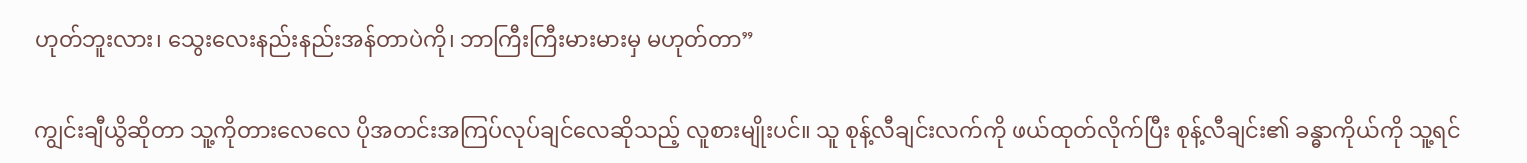ဟုတ်ဘူးလား၊ သွေးလေးနည်းနည်းအန်တာပဲကို၊ ဘာကြီးကြီးမားမားမှ မဟုတ်တာ”

ကျွင်းချီယွိဆိုတာ သူ့ကိုတားလေလေ ပိုအတင်းအကြပ်လုပ်ချင်လေဆိုသည့် လူစားမျိုးပင်။ သူ စုန့်လီချင်းလက်ကို ဖယ်ထုတ်လိုက်ပြီး စုန့်လီချင်း၏ ခန္ဓာကိုယ်ကို သူ့ရင်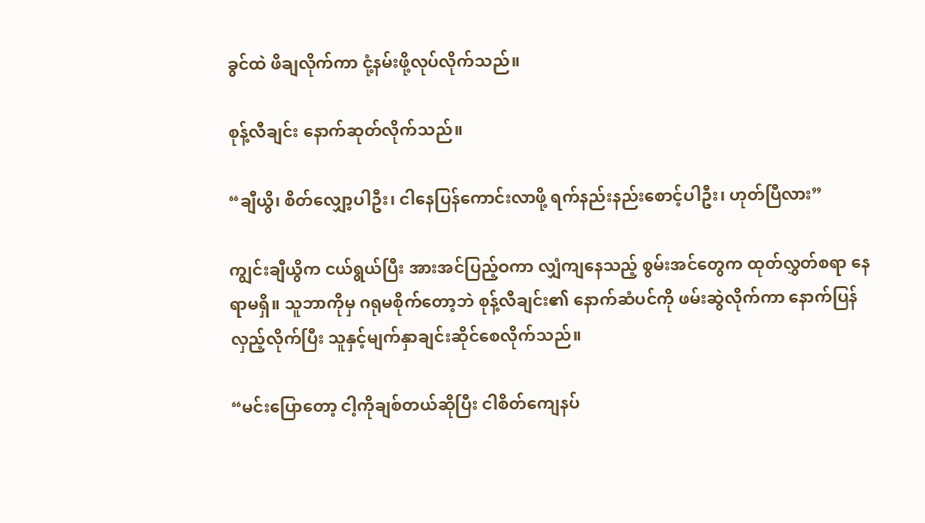ခွင်ထဲ ဖိချလိုက်ကာ ငုံ့နမ်းဖို့လုပ်လိုက်သည်။

စုန့်လီချင်း နောက်ဆုတ်လိုက်သည်။

“ချီယွိ၊ စိတ်လျှော့ပါဦး၊ ငါနေပြန်ကောင်းလာဖို့ ရက်နည်းနည်းစောင့်ပါဦး၊ ဟုတ်ပြီလား”

ကျွင်းချီယွိက ငယ်ရွယ်ပြီး အားအင်ပြည့်ဝကာ လျှံကျနေသည့် စွမ်းအင်တွေက ထုတ်လွှတ်စရာ နေရာမရှိ။ သူဘာကိုမှ ဂရုမစိုက်တော့ဘဲ စုန့်လီချင်း၏ နောက်ဆံပင်ကို ဖမ်းဆွဲလိုက်ကာ နောက်ပြန်လှည့်လိုက်ပြီး သူနှင့်မျက်နှာချင်းဆိုင်စေလိုက်သည်။

“မင်းပြောတော့ ငါ့ကိုချစ်တယ်ဆိုပြီး ငါစိတ်ကျေနပ်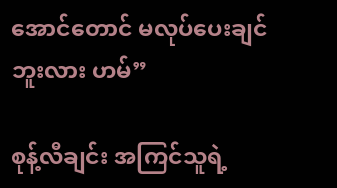အောင်တောင် မလုပ်ပေးချင်ဘူးလား ဟမ်”

စုန့်လီချင်း အကြင်သူရဲ့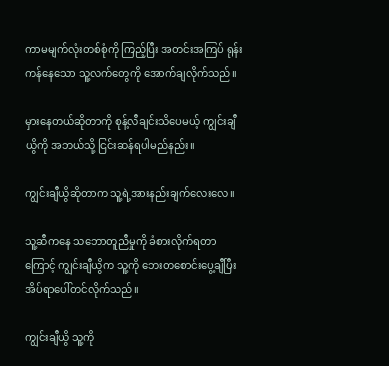ကာမမျက်လုံးတစ်စုံကို ကြည့်ပြီး အတင်းအကြပ် ရုန်းကန်နေသော သူ့လက်တွေကို အောက်ချလိုက်သည်။

မှားနေတယ်ဆိုတာကို စုန့်လီချင်းသိပေမယ့် ကျွင်းချီယွိကို အဘယ်သို့ ငြင်းဆန်ရပါမည်နည်း။

ကျွင်းချီယွိဆိုတာက သူ့ရဲ့အားနည်းချက်လေးလေ။

သူ့ဆီကနေ သဘောတူညီမှုကို ခံစားလိုက်ရတာကြောင့် ကျွင်းချီယွိက သူ့ကို ဘေးတ‌စောင်းပွေ့ချီပြီး အိပ်ရာပေါ်တင်လိုက်သည်။

ကျွင်းချီယွိ သူ့ကို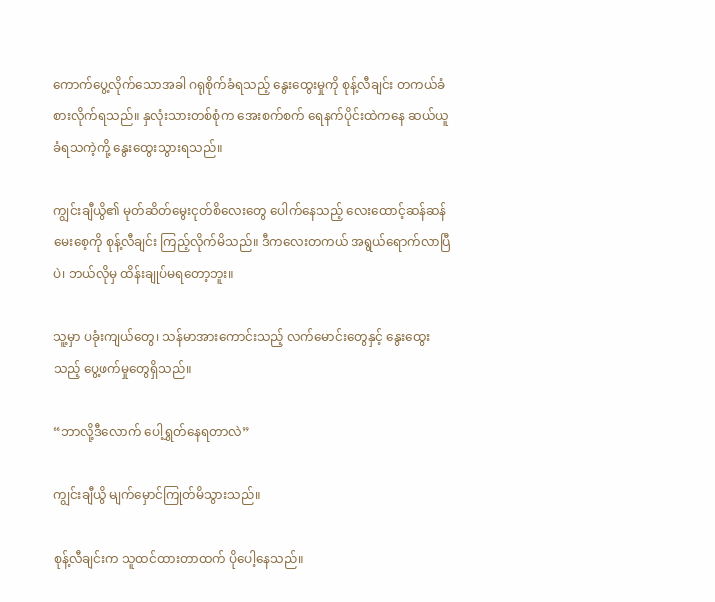ကောက်ပွေ့လိုက်သောအခါ ဂရုစိုက်ခံရသည့် နွေးထွေးမှုကို စုန့်လီချင်း တကယ်ခံစားလိုက်ရသည်။ နှလုံးသားတစ်စုံက အေးစက်စက် ရေနက်ပိုင်းထဲကနေ ဆယ်ယူခံရသကဲ့ကို့ နွေးထွေးသွားရသည်။

ကျွင်းချီယွိ၏ မုတ်ဆိတ်မွေးငုတ်စိလေးတွေ ပေါက်နေသည့် လေးထောင့်ဆန်ဆန်မေးစေ့ကို စုန့်လီချင်း ကြည့်လိုက်မိသည်။ ဒီကလေးတကယ် အရွယ်ရောက်လာပြီပဲ၊ ဘယ်လိုမှ ထိန်းချုပ်မရတော့ဘူး။

သူ့မှာ ပခုံးကျယ်တွေ၊ သန်မာအားကောင်းသည့် လက်မောင်းတွေနှင့် နွေးထွေးသည့် ပွေ့ဖက်မှုတွေရှိသည်။

“ဘာလို့ဒီလောက် ပေါ့ရွှတ်နေရတာလဲ”

ကျွင်းချီယွိ မျက်မှောင်ကြုတ်မိသွားသည်။

စုန့်လီချင်းက သူထင်ထားတာထက် ပိုပေါ့နေသည်။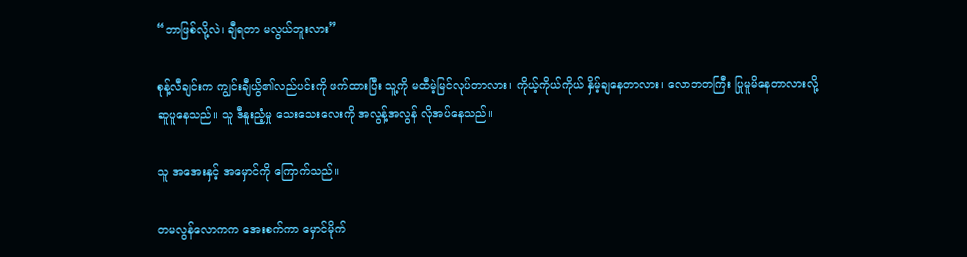“ဘာဖြစ်လို့လဲ၊ ချီရတာ မလွယ်ဘူးလား”

စုန့်လီချင်းက ကျွင်းချီယွိ၏လည်ပင်းကို ဖက်ထားပြီး သူ့ကို မထီမဲ့မြင်လုပ်တာလား၊ ကိုယ့်ကိုယ်ကိုယ် နှိမ့်ချနေတာလား၊ လောဘတကြီး ပြုမူမိနေတာလားလို့ ဆူပူနေသည်။ သူ ဒီနူးညံ့မှု သေးသေးလေးကို အလွန့်အလွန် လိုအပ်နေသည်။

သူ အအေးနှင့် အမှောင်ကို ကြောက်သည်။

တမလွန်လောကက အေးစက်ကာ မှောင်မိုက်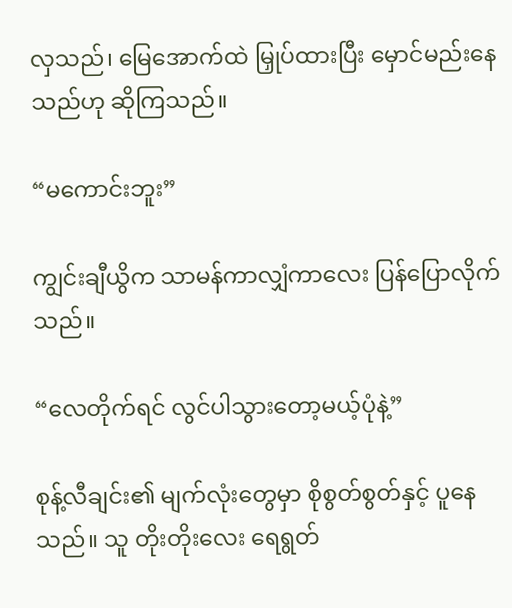လှသည်၊ မြေအောက်ထဲ မြှုပ်ထားပြီး မှောင်မည်းနေသည်ဟု ဆိုကြသည်။

“မကောင်းဘူး”

ကျွင်းချီယွိက သာမန်ကာလျှံကာလေး ပြန်ပြောလိုက်သည်။

“လေတိုက်ရင် လွင်ပါသွားတော့မယ့်ပုံနဲ့”

စုန့်လီချင်း၏ မျက်လုံးတွေမှာ စိုစွတ်စွတ်နှင့် ပူနေသည်။ သူ တိုးတိုးလေး ရေရွတ်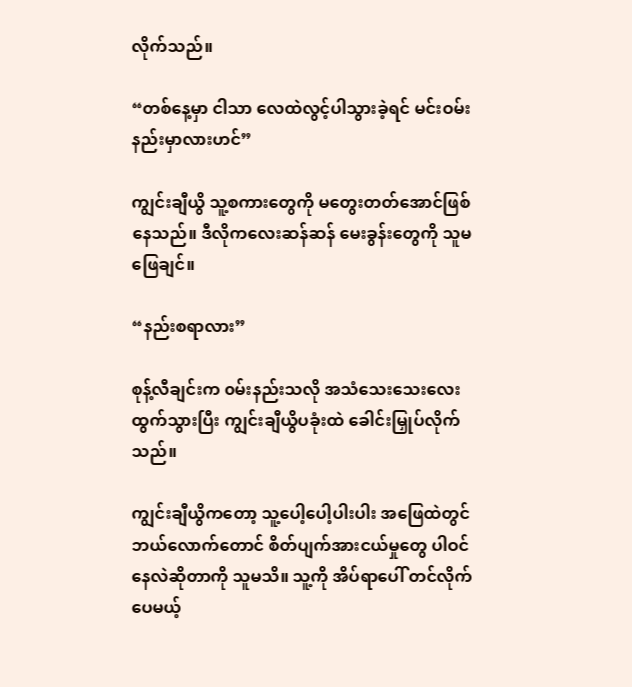လိုက်သည်။

“တစ်နေ့မှာ ငါသာ လေထဲလွင့်ပါသွားခဲ့ရင် မင်းဝမ်းနည်းမှာလားဟင်”

ကျွင်းချီယွိ သူ့စကားတွေကို မတွေးတတ်အောင်‌ဖြစ်နေသည်။ ဒီလိုကလေးဆန်ဆန် မေးခွန်းတွေကို သူမဖြေချင်။

“နည်းစရာလား”

စုန့်လီချင်းက ၀မ်းနည်းသလို အသံသေးသေးလေးထွက်သွားပြီး ကျွင်းချီယွိပခုံးထဲ ခေါင်းမြှုပ်လိုက်သည်။

ကျွင်းချီယွိကတော့ သူ့ပေါ့ပေါ့ပါးပါး အဖြေထဲတွင် ဘယ်လောက်တောင် စိတ်ပျက်အားငယ်မှုတွေ ပါဝင်နေလဲဆိုတာကို သူမသိ။ သူ့ကို အိပ်ရာပေါ် တင်လိုက်ပေမယ့်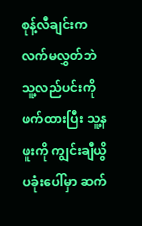စုန့်လီချင်းက လက်မလွှတ်ဘဲ သူ့လည်ပင်းကိုဖက်ထားပြီး သူ့နဖူးကို ကျွင်းချီယွိပခုံးပေါ်မှာ ဆက်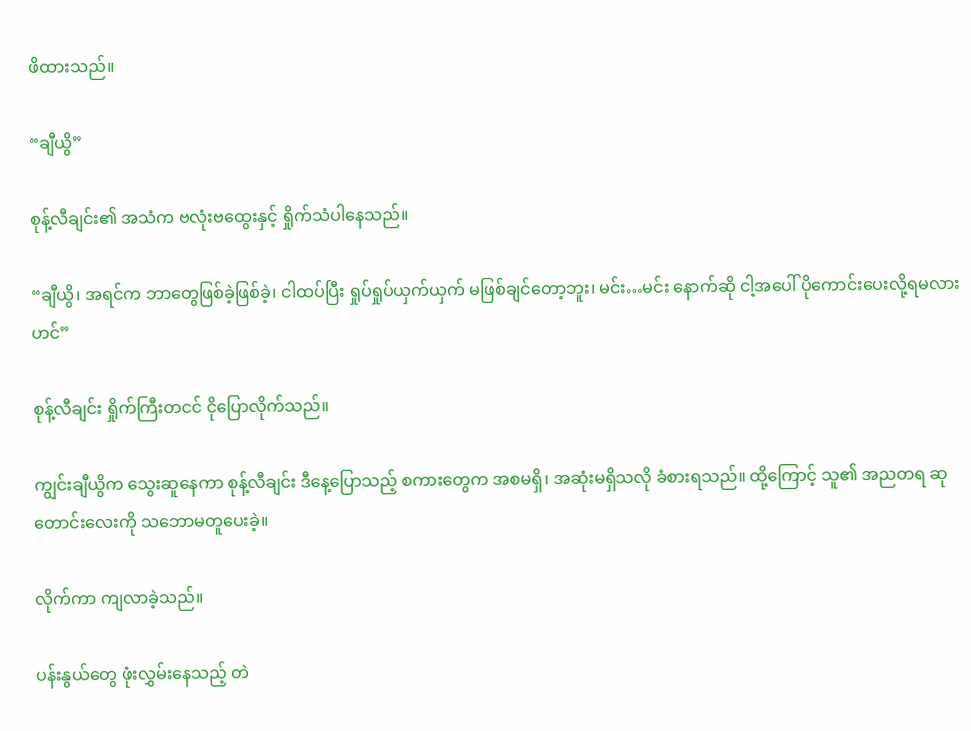ဖိထားသည်။

“ချီယွိ”

စုန့်လီချင်း၏ အသံက ဗလုံးဗထွေးနှင့် ရှိုက်သံပါနေသည်။

“ချီယွိ၊ အရင်က ဘာတွေဖြစ်ခဲ့ဖြစ်ခဲ့၊ ငါထပ်ပြီး ရှုပ်ရှုပ်ယှက်ယှက် မဖြစ်ချင်တော့ဘူး၊ မင်း…မင်း နောက်ဆို ငါ့အပေါ် ပိုကောင်းပေးလို့ရမလားဟင်”

စုန့်လီချင်း ရှိုက်ကြီးတငင် ငိုပြောလိုက်သည်။

ကျွင်းချီယွိက သွေးဆူနေကာ စုန့်လီချင်း ဒီနေ့ပြောသည့် စကားတွေက အစမရှိ၊ အဆုံးမရှိသလို ခံစားရသည်။ ထို့ကြောင့် သူ၏ အညတရ ဆုတောင်းလေးကို သဘောမတူပေးခဲ့။

လိုက်ကာ ကျလာခဲ့သည်။

ပန်းနွယ်တွေ ဖုံးလွှမ်းနေသည့် တဲ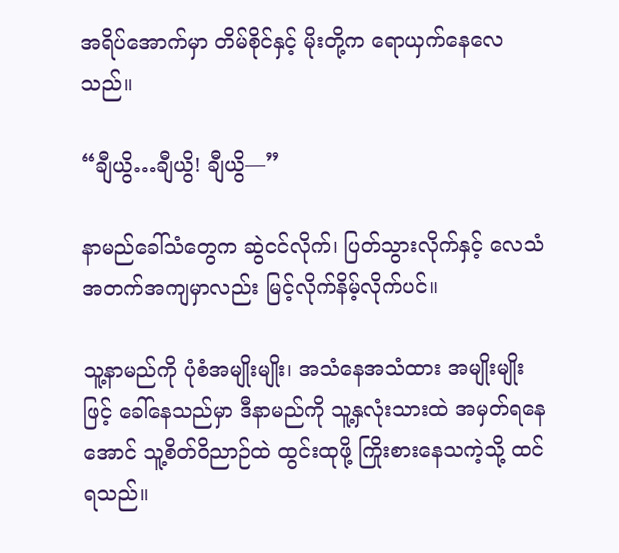အရိပ်အောက်မှာ တိမ်စိုင်နှင့် မိုးတို့က ရောယှက်နေလေသည်။

“ချီယွိ…ချီယွိ! ချီယွိ—”

နာမည်ခေါ်သံတွေက ဆွဲငင်လိုက်၊ ပြတ်သွားလိုက်နှင့် လေသံအတက်အကျမှာလည်း မြင့်လိုက်နိမ့်လိုက်ပင်။

သူ့နာမည်ကို ပုံစံအမျိုးမျိုး၊ အသံနေအသံထား အမျိုးမျိုးဖြင့် ခေါ်နေသည်မှာ ဒီနာမည်ကို သူ့နှလုံးသားထဲ အမှတ်ရနေအောင် သူ့စိတ်ဝိညာဉ်ထဲ ထွင်းထုဖို့ ကြိုးစားနေသကဲ့သို့ ထင်ရသည်။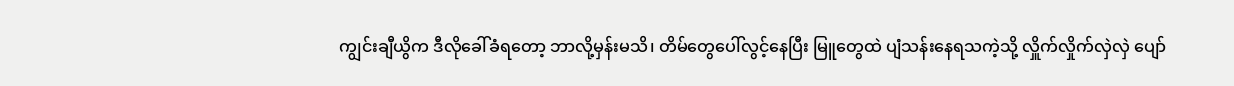ကျွင်းချီယွိက ဒီလိုခေါ်ခံရတော့ ဘာလို့မှန်းမသိ၊ တိမ်တွေပေါ်လွင့်နေပြီး မြူတွေထဲ ပျံသန်းနေရသကဲ့သို့ လှိူက်လှိုက်လှဲလှဲ ပျော်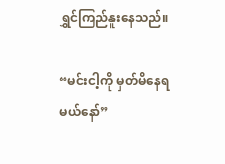ရွှင်ကြည်နူးနေသည်။

“မင်းငါ့ကို မှတ်မိနေရမယ်နော်”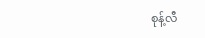စုန့်လီ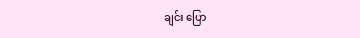ချင်း ပြော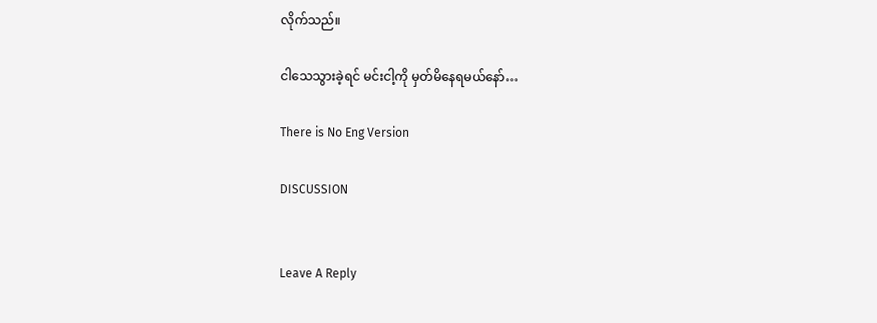လိုက်သည်။

ငါသေသွားခဲ့ရင် မင်းငါ့ကို မှတ်မိနေရမယ်နော်…

There is No Eng Version

DISCUSSION


Leave A Reply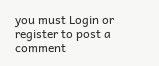you must Login or register to post a comment